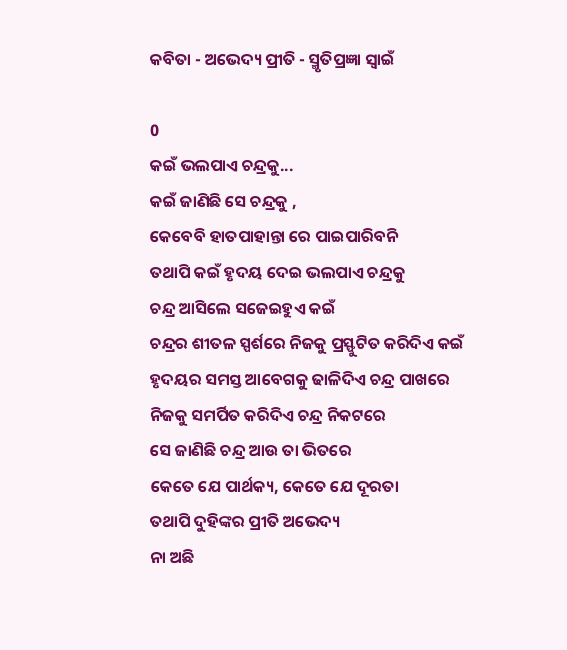କବିତା - ଅଭେଦ୍ୟ ପ୍ରୀତି - ସ୍ମୃତିପ୍ରଜ୍ଞା ସ୍ୱାଇଁ

0
କଇଁ ଭଲପାଏ ଚନ୍ଦ୍ରକୁ...
କଇଁ ଜାଣିଛି ସେ ଚନ୍ଦ୍ରକୁ ,
କେବେବି ହାତପାହାନ୍ତା ରେ ପାଇପାରିବନି
ତଥାପି କଇଁ ହୃଦୟ ଦେଇ ଭଲପାଏ ଚନ୍ଦ୍ରକୁ
ଚନ୍ଦ୍ର ଆସିଲେ ସଜେଇହୁଏ କଇଁ
ଚନ୍ଦ୍ରର ଶୀତଳ ସ୍ପର୍ଶରେ ନିଜକୁ ପ୍ରସ୍ଫୁଟିତ କରିଦିଏ କଇଁ
ହୃଦୟର ସମସ୍ତ ଆବେଗକୁ ଢାଳିଦିଏ ଚନ୍ଦ୍ର ପାଖରେ
ନିଜକୁ ସମର୍ପିତ କରିଦିଏ ଚନ୍ଦ୍ର ନିକଟରେ
ସେ ଜାଣିଛି ଚନ୍ଦ୍ର ଆଉ ତା ଭିତରେ
କେତେ ଯେ ପାର୍ଥକ୍ୟ, କେତେ ଯେ ଦୂରତା
ତଥାପି ଦୁହିଙ୍କର ପ୍ରୀତି ଅଭେଦ୍ୟ
ନା ଅଛି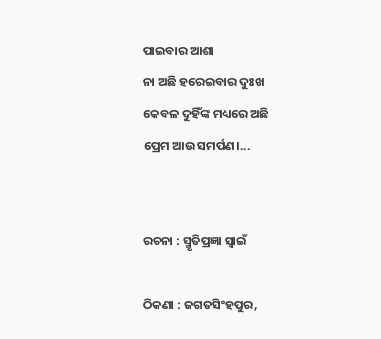ପାଇବାର ଆଶା
ନା ଅଛି ହରେଇବାର ଦୁଃଖ
କେବଳ ଦୁହିଁଙ୍କ ମଧ୍ୟରେ ଅଛି
ପ୍ରେମ ଆଉ ସମର୍ପଣ।...


ରଚନା : ସ୍ମୃତିପ୍ରଜ୍ଞା ସ୍ୱାଇଁ

ଠିକଣା : ଜଗତସିଂହପୁର,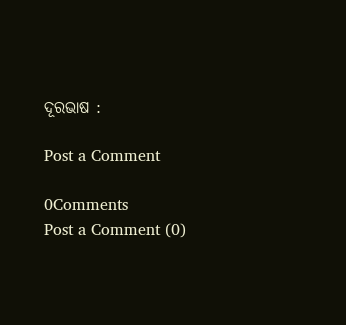ଦୂରଭାଷ :

Post a Comment

0Comments
Post a Comment (0)